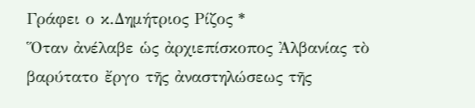Γράφει ο κ.Δημήτριος Ρίζος *
Ὅταν ἀνέλαβε ὡς ἀρχιεπίσκοπος Ἀλβανίας τὸ βαρύτατο ἔργο τῆς ἀναστηλώσεως τῆς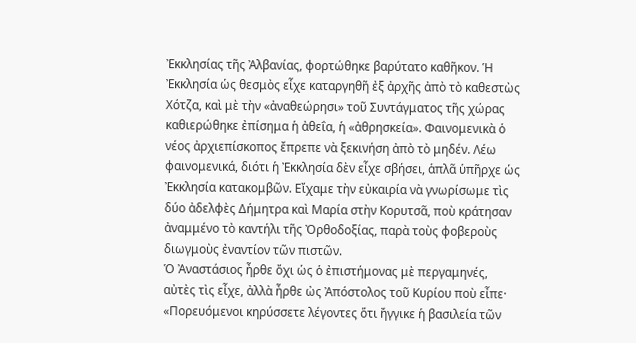Ἐκκλησίας τῆς Ἀλβανίας, φορτώθηκε βαρύτατο καθῆκον. Ἡ Ἐκκλησία ὡς θεσμὸς εἶχε καταργηθῆ ἐξ ἀρχῆς ἀπὸ τὸ καθεστὼς Χότζα, καὶ μὲ τὴν «ἀναθεώρησι» τοῦ Συντάγματος τῆς χώρας καθιερώθηκε ἐπίσημα ἡ ἀθεΐα, ἡ «ἀθρησκεία». Φαινομενικὰ ὁ νέος ἀρχιεπίσκοπος ἔπρεπε νὰ ξεκινήση ἀπὸ τὸ μηδέν. Λέω φαινομενικά, διότι ἡ Ἐκκλησία δὲν εἶχε σβήσει, ἁπλᾶ ὑπῆρχε ὡς Ἐκκλησία κατακομβῶν. Εἴχαμε τὴν εὐκαιρία νὰ γνωρίσωμε τὶς δύο ἀδελφὲς Δήμητρα καὶ Μαρία στὴν Κορυτσᾶ, ποὺ κράτησαν ἀναμμένο τὸ καντήλι τῆς Ὀρθοδοξίας, παρὰ τοὺς φοβεροὺς διωγμοὺς ἐναντίον τῶν πιστῶν.
Ὁ Ἀναστάσιος ἦρθε ὄχι ὡς ὁ ἐπιστήμονας μὲ περγαμηνές, αὐτὲς τὶς εἶχε, ἀλλὰ ἦρθε ὠς Ἀπόστολος τοῦ Κυρίου ποὺ εἶπε· «Πορευόμενοι κηρύσσετε λέγοντες ὅτι ἤγγικε ἡ βασιλεία τῶν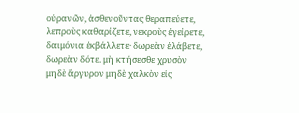οὐρανῶν, ἀσθενοῦντας θεραπεύετε, λεπροὺς καθαρίζετε, νεκροὺς ἐγείρετε, δαιμόνια ἐκβάλλετε· δωρεὰν ἐλάβετε, δωρεὰν δότε. μὴ κτήσεσθε χρυσὸν μηδὲ ἄργυρον μηδὲ χαλκὸν εἰς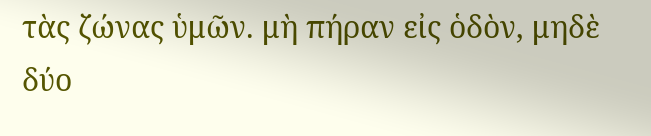τὰς ζώνας ὑμῶν. μὴ πήραν εἰς ὁδὸν, μηδὲ δύο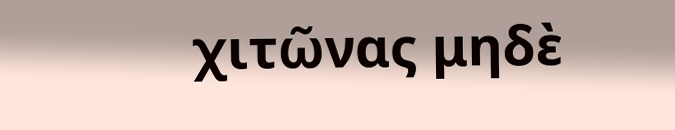χιτῶνας μηδὲ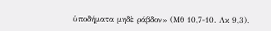ὑποδήματα μηδὲ ράβδον» (Μθ 10,7-10. Λκ 9,3).